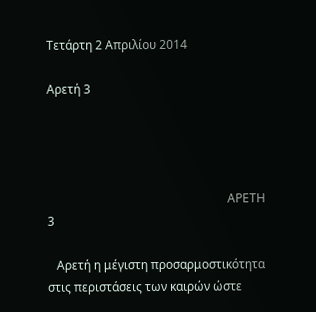Τετάρτη 2 Απριλίου 2014

Αρετή 3




                                                            ΑΡΕΤΗ 3

   Αρετή η μέγιστη προσαρμοστικότητα στις περιστάσεις των καιρών ώστε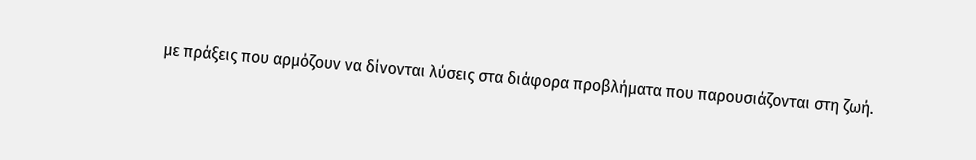με πράξεις που αρμόζουν να δίνονται λύσεις στα διάφορα προβλήματα που παρουσιάζονται στη ζωή.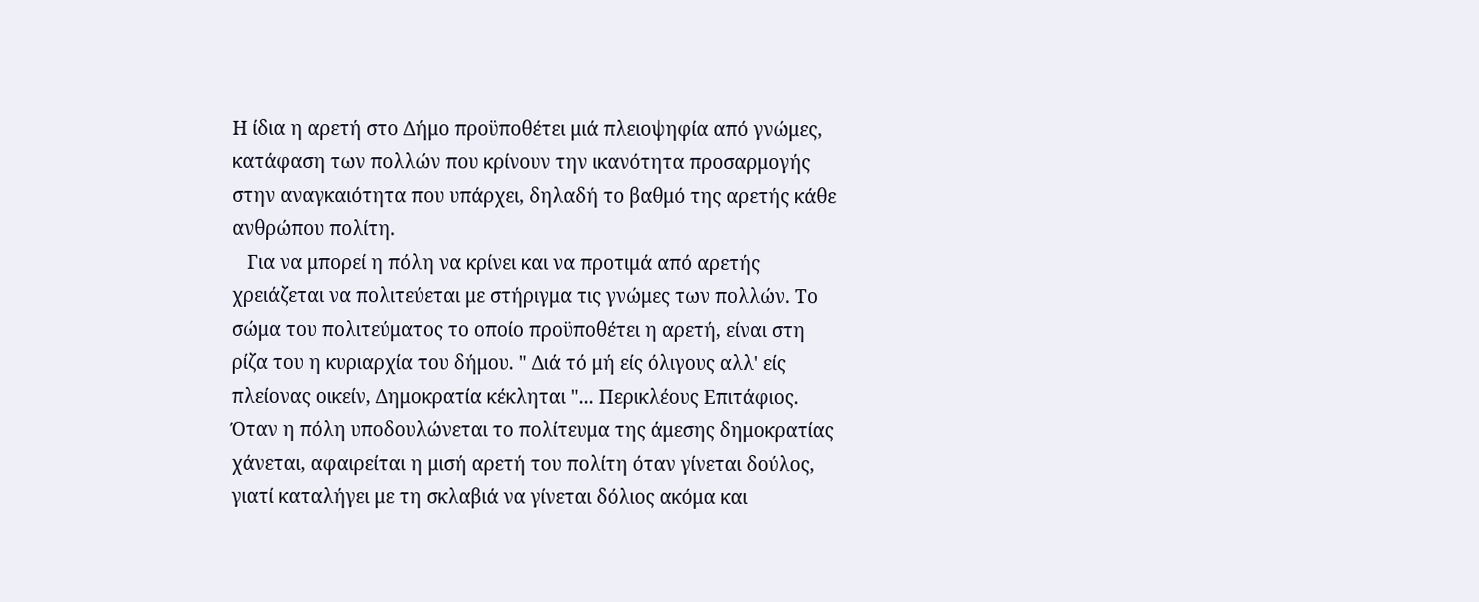Η ίδια η αρετή στο Δήμο προϋποθέτει μιά πλειοψηφία από γνώμες, κατάφαση των πολλών που κρίνουν την ικανότητα προσαρμογής στην αναγκαιότητα που υπάρχει, δηλαδή το βαθμό της αρετής κάθε ανθρώπου πολίτη.
   Για να μπορεί η πόλη να κρίνει και να προτιμά από αρετής χρειάζεται να πολιτεύεται με στήριγμα τις γνώμες των πολλών. Το σώμα του πολιτεύματος το οποίο προϋποθέτει η αρετή, είναι στη ρίζα του η κυριαρχία του δήμου. " Διά τό μή είς όλιγους αλλ' είς πλείονας οικείν, Δημοκρατία κέκληται "... Περικλέους Επιτάφιος. Όταν η πόλη υποδουλώνεται το πολίτευμα της άμεσης δημοκρατίας  χάνεται, αφαιρείται η μισή αρετή του πολίτη όταν γίνεται δούλος, γιατί καταλήγει με τη σκλαβιά να γίνεται δόλιος ακόμα και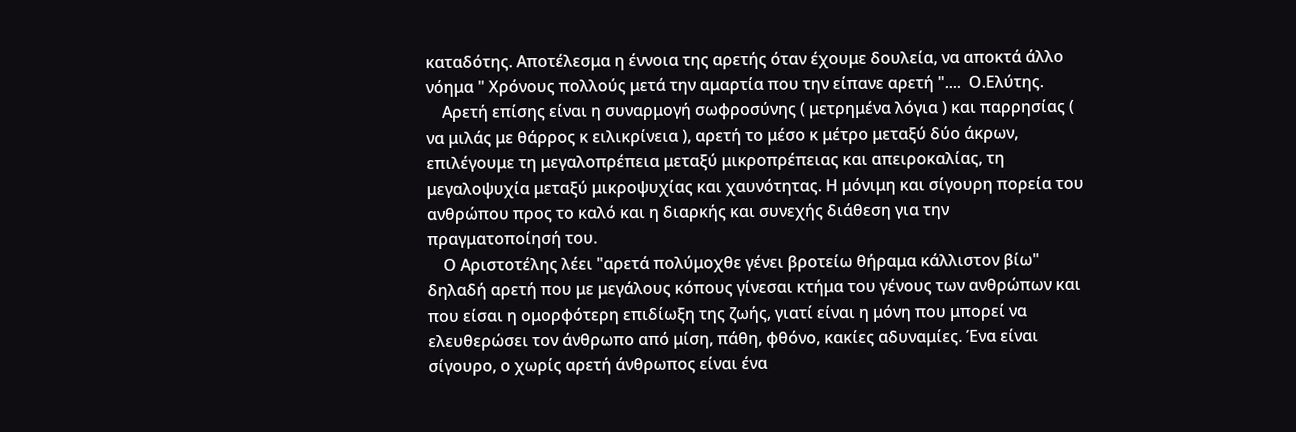καταδότης. Αποτέλεσμα η έννοια της αρετής όταν έχουμε δουλεία, να αποκτά άλλο νόημα " Χρόνους πολλούς μετά την αμαρτία που την είπανε αρετή "....  Ο.Ελύτης.
    Αρετή επίσης είναι η συναρμογή σωφροσύνης ( μετρημένα λόγια ) και παρρησίας ( να μιλάς με θάρρος κ ειλικρίνεια ), αρετή το μέσο κ μέτρο μεταξύ δύο άκρων, επιλέγουμε τη μεγαλοπρέπεια μεταξύ μικροπρέπειας και απειροκαλίας, τη μεγαλοψυχία μεταξύ μικροψυχίας και χαυνότητας. Η μόνιμη και σίγουρη πορεία του ανθρώπου προς το καλό και η διαρκής και συνεχής διάθεση για την πραγματοποίησή του.
    Ο Αριστοτέλης λέει "αρετά πολύμοχθε γένει βροτείω θήραμα κάλλιστον βίω" δηλαδή αρετή που με μεγάλους κόπους γίνεσαι κτήμα του γένους των ανθρώπων και που είσαι η ομορφότερη επιδίωξη της ζωής, γιατί είναι η μόνη που μπορεί να ελευθερώσει τον άνθρωπο από μίση, πάθη, φθόνο, κακίες αδυναμίες. Ένα είναι σίγουρο, ο χωρίς αρετή άνθρωπος είναι ένα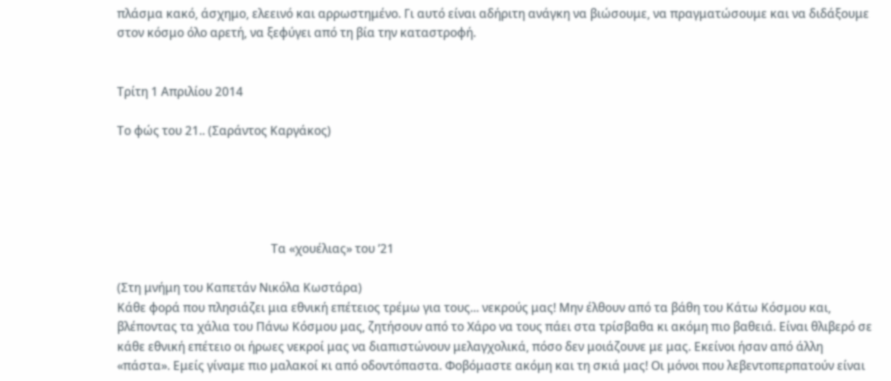πλάσμα κακό, άσχημο, ελεεινό και αρρωστημένο. Γι αυτό είναι αδήριτη ανάγκη να βιώσουμε, να πραγματώσουμε και να διδάξουμε στον κόσμο όλο αρετή, να ξεφύγει από τη βία την καταστροφή.


Τρίτη 1 Απριλίου 2014

Το φώς του 21.. (Σαράντος Καργάκος)





                      Tα «χουέλιας» του ’21

(Στη μνήμη του Καπετάν Νικόλα Κωστάρα)
Κάθε φορά που πλησιάζει μια εθνική επέτειος τρέμω για τους... νεκρούς μας! Μην έλθουν από τα βάθη του Κάτω Κόσμου και, βλέποντας τα χάλια του Πάνω Κόσμου μας, ζητήσουν από το Χάρο να τους πάει στα τρίσβαθα κι ακόμη πιο βαθειά. Είναι θλιβερό σε κάθε εθνική επέτειο οι ήρωες νεκροί μας να διαπιστώνουν μελαγχολικά, πόσο δεν μοιάζουνε με μας. Εκείνοι ήσαν από άλλη «πάστα». Εμείς γίναμε πιο μαλακοί κι από οδοντόπαστα. Φοβόμαστε ακόμη και τη σκιά μας! Οι μόνοι που λεβεντοπερπατούν είναι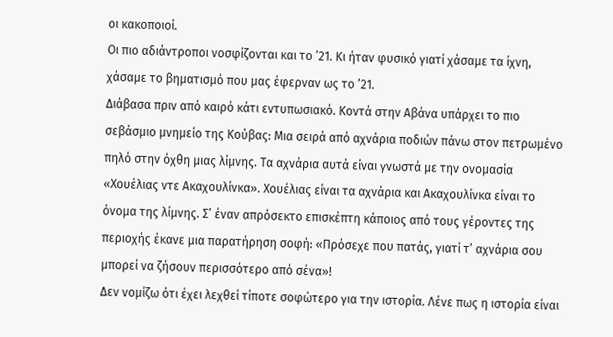οι κακοποιοί.
Οι πιο αδιάντροποι νοσφίζονται και το ’21. Κι ήταν φυσικό γιατί χάσαμε τα ίχνη, χάσαμε το βηματισμό που μας έφερναν ως το ’21.
Διάβασα πριν από καιρό κάτι εντυπωσιακό. Κοντά στην Αβάνα υπάρχει το πιο σεβάσμιο μνημείο της Κούβας: Μια σειρά από αχνάρια ποδιών πάνω στον πετρωμένο πηλό στην όχθη μιας λίμνης. Τα αχνάρια αυτά είναι γνωστά με την ονομασία «Χουέλιας ντε Ακαχουλίνκα». Χουέλιας είναι τα αχνάρια και Ακαχουλίνκα είναι το όνομα της λίμνης. Σ’ έναν απρόσεκτο επισκέπτη κάποιος από τους γέροντες της περιοχής έκανε μια παρατήρηση σοφή: «Πρόσεχε που πατάς, γιατί τ’ αχνάρια σου μπορεί να ζήσουν περισσότερο από σένα»!
Δεν νομίζω ότι έχει λεχθεί τίποτε σοφώτερο για την ιστορία. Λένε πως η ιστορία είναι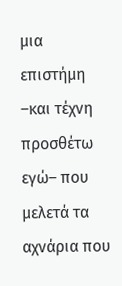μια επιστήμη –και τέχνη προσθέτω εγώ– που μελετά τα αχνάρια που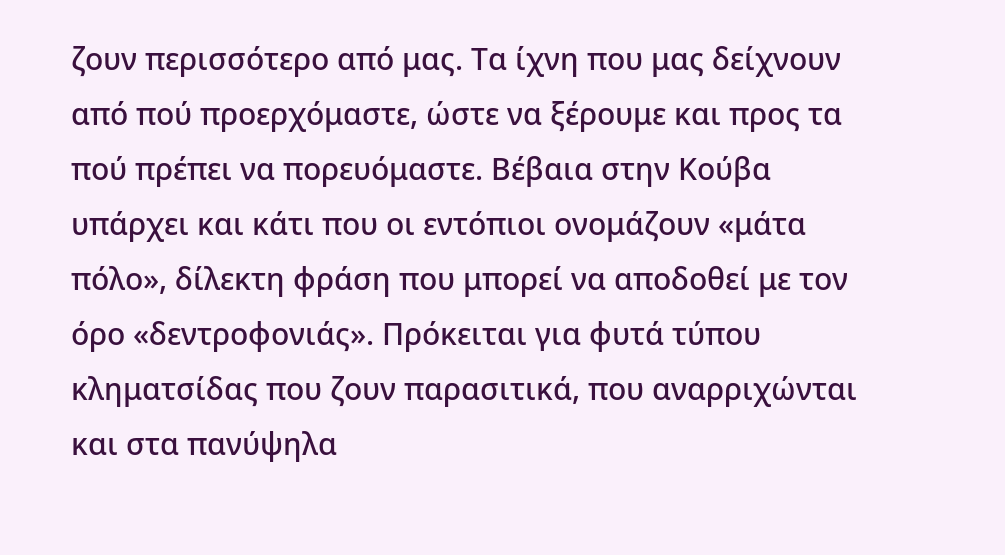ζουν περισσότερο από μας. Τα ίχνη που μας δείχνουν από πού προερχόμαστε, ώστε να ξέρουμε και προς τα πού πρέπει να πορευόμαστε. Βέβαια στην Κούβα υπάρχει και κάτι που οι εντόπιοι ονομάζουν «μάτα πόλο», δίλεκτη φράση που μπορεί να αποδοθεί με τον όρο «δεντροφονιάς». Πρόκειται για φυτά τύπου κληματσίδας που ζουν παρασιτικά, που αναρριχώνται και στα πανύψηλα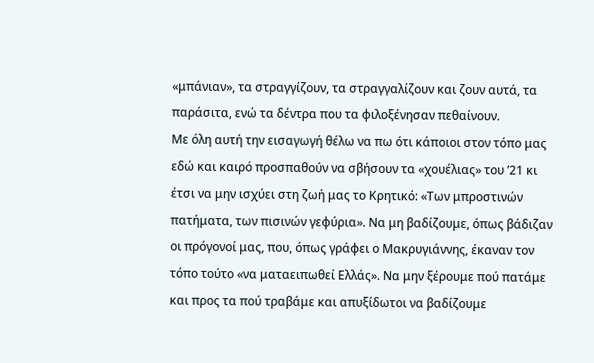«μπάνιαν», τα στραγγίζουν, τα στραγγαλίζουν και ζουν αυτά, τα παράσιτα, ενώ τα δέντρα που τα φιλοξένησαν πεθαίνουν.
Με όλη αυτή την εισαγωγή θέλω να πω ότι κάποιοι στον τόπο μας εδώ και καιρό προσπαθούν να σβήσουν τα «χουέλιας» του ’21 κι έτσι να μην ισχύει στη ζωή μας το Κρητικό: «Των μπροστινών πατήματα, των πισινών γεφύρια». Να μη βαδίζουμε, όπως βάδιζαν οι πρόγονοί μας, που, όπως γράφει ο Μακρυγιάννης, έκαναν τον τόπο τούτο «να ματαειπωθεί Ελλάς». Να μην ξέρουμε πού πατάμε και προς τα πού τραβάμε και απυξίδωτοι να βαδίζουμε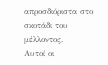απροσδιόριστα στο σκοτάδι του μέλλοντος.
Αυτοί οι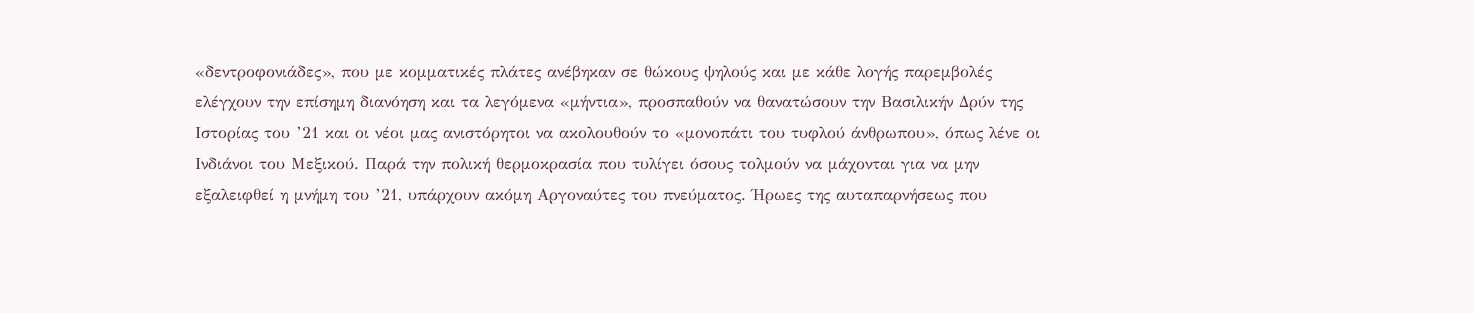«δεντροφονιάδες», που με κομματικές πλάτες ανέβηκαν σε θώκους ψηλούς και με κάθε λογής παρεμβολές ελέγχουν την επίσημη διανόηση και τα λεγόμενα «μήντια», προσπαθούν να θανατώσουν την Βασιλικήν Δρύν της Ιστορίας του ’21 και οι νέοι μας ανιστόρητοι να ακολουθούν το «μονοπάτι του τυφλού άνθρωπου», όπως λένε οι Ινδιάνοι του Μεξικού. Παρά την πολική θερμοκρασία που τυλίγει όσους τολμούν να μάχονται για να μην εξαλειφθεί η μνήμη του ’21, υπάρχουν ακόμη Αργοναύτες του πνεύματος. Ήρωες της αυταπαρνήσεως που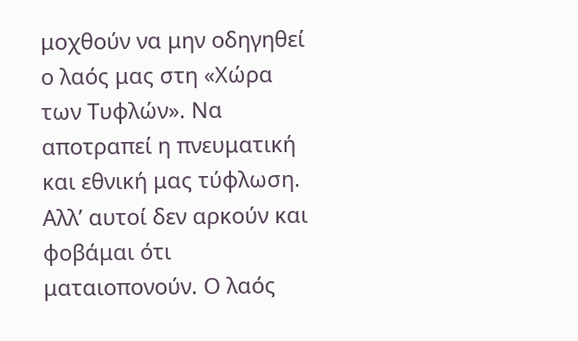μοχθούν να μην οδηγηθεί ο λαός μας στη «Χώρα των Τυφλών». Να αποτραπεί η πνευματική και εθνική μας τύφλωση.
Αλλ’ αυτοί δεν αρκούν και φοβάμαι ότι ματαιοπονούν. Ο λαός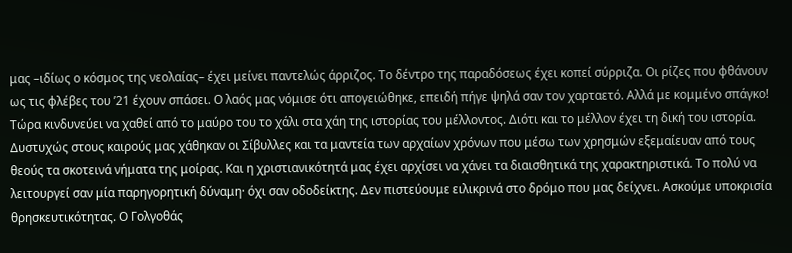μας –ιδίως ο κόσμος της νεολαίας– έχει μείνει παντελώς άρριζος. Το δέντρο της παραδόσεως έχει κοπεί σύρριζα. Οι ρίζες που φθάνουν ως τις φλέβες του ’21 έχουν σπάσει. Ο λαός μας νόμισε ότι απογειώθηκε, επειδή πήγε ψηλά σαν τον χαρταετό. Αλλά με κομμένο σπάγκο! Τώρα κινδυνεύει να χαθεί από το μαύρο του το χάλι στα χάη της ιστορίας του μέλλοντος. Διότι και το μέλλον έχει τη δική του ιστορία. Δυστυχώς στους καιρούς μας χάθηκαν οι Σίβυλλες και τα μαντεία των αρχαίων χρόνων που μέσω των χρησμών εξεμαίευαν από τους θεούς τα σκοτεινά νήματα της μοίρας. Και η χριστιανικότητά μας έχει αρχίσει να χάνει τα διαισθητικά της χαρακτηριστικά. Το πολύ να λειτουργεί σαν μία παρηγορητική δύναμη· όχι σαν οδοδείκτης. Δεν πιστεύουμε ειλικρινά στο δρόμο που μας δείχνει. Ασκούμε υποκρισία θρησκευτικότητας. Ο Γολγοθάς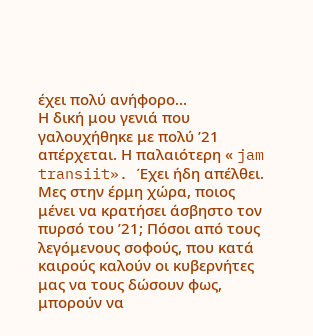έχει πολύ ανήφορο...
Η δική μου γενιά που γαλουχήθηκε με πολύ ’21 απέρχεται. Η παλαιότερη « jam transiit». Έχει ήδη απέλθει. Μες στην έρμη χώρα, ποιος μένει να κρατήσει άσβηστο τον πυρσό του ’21; Πόσοι από τους λεγόμενους σοφούς, που κατά καιρούς καλούν οι κυβερνήτες μας να τους δώσουν φως, μπορούν να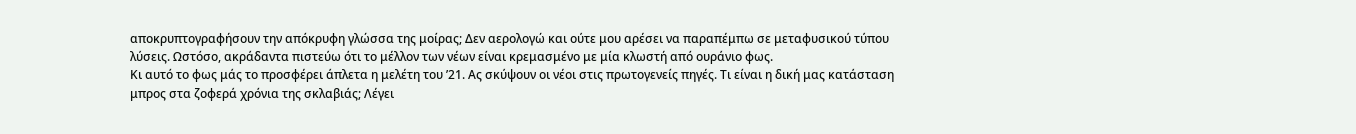αποκρυπτογραφήσουν την απόκρυφη γλώσσα της μοίρας; Δεν αερολογώ και ούτε μου αρέσει να παραπέμπω σε μεταφυσικού τύπου λύσεις. Ωστόσο, ακράδαντα πιστεύω ότι το μέλλον των νέων είναι κρεμασμένο με μία κλωστή από ουράνιο φως.
Κι αυτό το φως μάς το προσφέρει άπλετα η μελέτη του ’21. Ας σκύψουν οι νέοι στις πρωτογενείς πηγές. Τι είναι η δική μας κατάσταση μπρος στα ζοφερά χρόνια της σκλαβιάς; Λέγει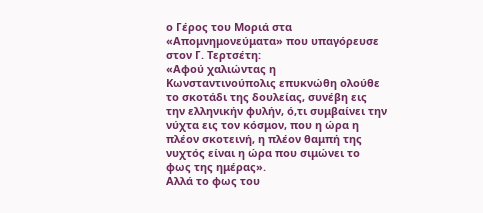ο Γέρος του Μοριά στα «Απομνημονεύματα» που υπαγόρευσε στον Γ. Τερτσέτη:
«Αφού χαλιώντας η Κωνσταντινούπολις επυκνώθη ολούθε το σκοτάδι της δουλείας, συνέβη εις την ελληνικήν φυλήν, ό,τι συμβαίνει την νύχτα εις τον κόσμον, που η ώρα η πλέον σκοτεινή, η πλέον θαμπή της νυχτός είναι η ώρα που σιμώνει το φως της ημέρας».
Αλλά το φως του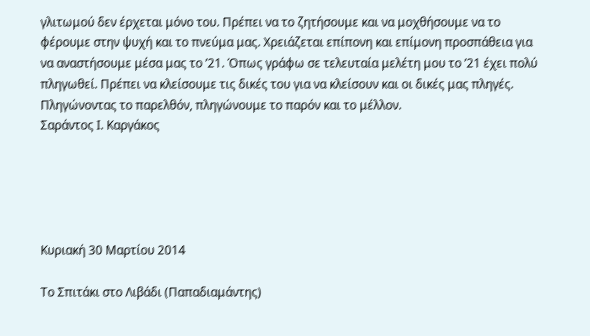γλιτωμού δεν έρχεται μόνο του. Πρέπει να το ζητήσουμε και να μοχθήσουμε να το φέρουμε στην ψυχή και το πνεύμα μας. Χρειάζεται επίπονη και επίμονη προσπάθεια για να αναστήσουμε μέσα μας το ’21. Όπως γράφω σε τελευταία μελέτη μου το ’21 έχει πολύ πληγωθεί. Πρέπει να κλείσουμε τις δικές του για να κλείσουν και οι δικές μας πληγές. Πληγώνοντας το παρελθόν, πληγώνουμε το παρόν και το μέλλον.
Σαράντος Ι. Καργάκος





Κυριακή 30 Μαρτίου 2014

Το Σπιτάκι στο Λιβάδι (Παπαδιαμάντης)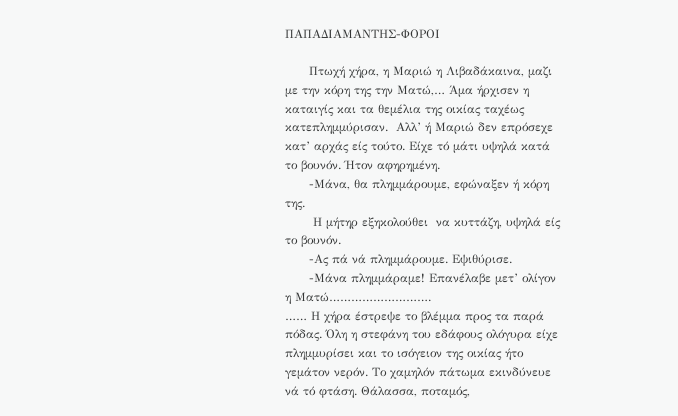ΠΑΠΑΔΙΑΜΑΝΤΗΣ-ΦΟΡΟΙ

      Πτωχή χήρα, η Μαριώ η Λιβαδάκαινα, μαζι με την κόρη της την Ματώ,… Άμα ήρχισεν η καταιγίς και τα θεμέλια της οικίας ταχέως κατεπλημμύρισαν.  Αλλ’ ή Μαριώ δεν επρόσεχε  κατ’ αρχάς είς τούτο. Είχε τό μάτι υψηλά κατά το βουνόν. Ήτον αφηρημένη.
      -Μάνα, θα πλημμάρουμε, εφώναξεν ή κόρη της.
       Η μήτηρ εξηκολούθει  να κυττάζη, υψηλά είς το βουνόν.
      -Ας πά νά πλημμάρουμε. Εψιθύρισε.
      -Μάνα πλημμάραμε! Επανέλαβε μετ’ ολίγον η Ματώ……………………….
…… Η χήρα έστρεψε το βλέμμα προς τα παρά πόδας. Όλη η στεφάνη του εδάφους ολόγυρα είχε πλημμυρίσει και το ισόγειον της οικίας ήτο γεμάτον νερόν. Το χαμηλόν πάτωμα εκινδύνευε νά τό φτάση. Θάλασσα, ποταμός,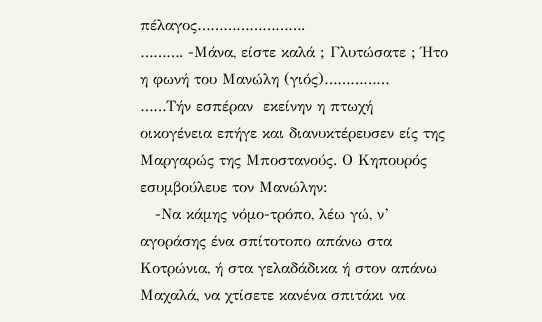πέλαγος…………………….
………. -Μάνα, είστε καλά ; Γλυτώσατε ; Ήτο η φωνή του Μανώλη (γιός)……………
……Τήν εσπέραν  εκείνην η πτωχή οικογένεια επήγε και διανυκτέρευσεν είς της  Μαργαρώς της Μποστανούς. Ο Κηπουρός εσυμβούλευε τον Μανώλην:
   -Να κάμης νόμο-τρόπο, λέω γώ, ν’ αγοράσης ένα σπίτοτοπο απάνω στα Κοτρώνια, ή στα γελαδάδικα ή στον απάνω Μαχαλά, να χτίσετε κανένα σπιτάκι να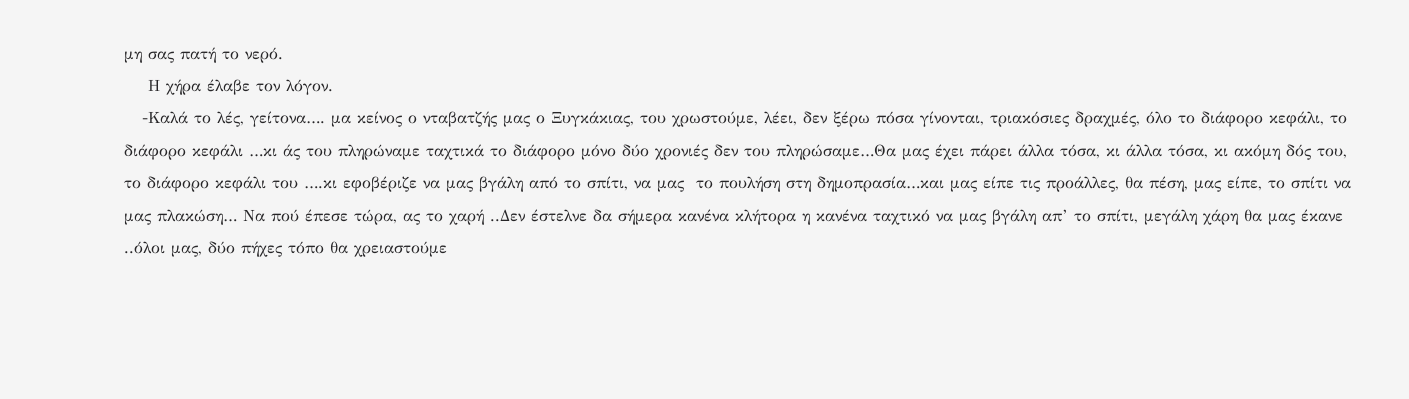μη σας πατή το νερό.
    Η χήρα έλαβε τον λόγον.
   -Καλά το λές, γείτονα…. μα κείνος ο νταβατζής μας ο Ξυγκάκιας, του χρωστούμε, λέει, δεν ξέρω πόσα γίνονται, τριακόσιες δραχμές, όλο το διάφορο κεφάλι, το διάφορο κεφάλι …κι άς του πληρώναμε ταχτικά το διάφορο μόνο δύο χρονιές δεν του πληρώσαμε…Θα μας έχει πάρει άλλα τόσα, κι άλλα τόσα, κι ακόμη δός του, το διάφορο κεφάλι του ….κι εφοβέριζε να μας βγάλη από το σπίτι, να μας  το πουλήση στη δημοπρασία…και μας είπε τις προάλλες, θα πέση, μας είπε, το σπίτι να μας πλακώση… Να πού έπεσε τώρα, ας το χαρή ..Δεν έστελνε δα σήμερα κανένα κλήτορα η κανένα ταχτικό να μας βγάλη απ’ το σπίτι, μεγάλη χάρη θα μας έκανε ..όλοι μας, δύο πήχες τόπο θα χρειαστούμε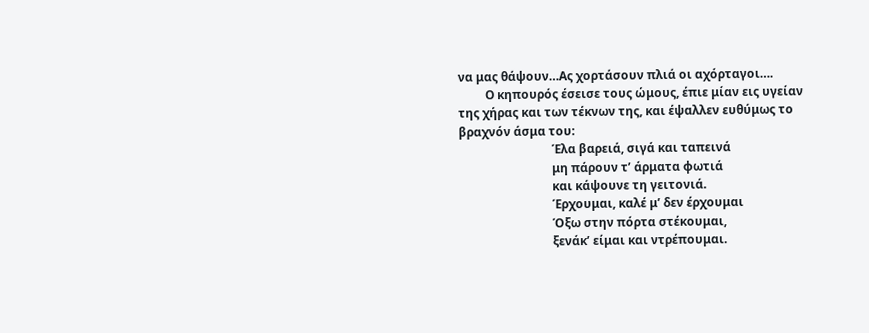να μας θάψουν…Ας χορτάσουν πλιά οι αχόρταγοι….
         Ο κηπουρός έσεισε τους ώμους, έπιε μίαν εις υγείαν της χήρας και των τέκνων της, και έψαλλεν ευθύμως το βραχνόν άσμα του:
                               Έλα βαρειά, σιγά και ταπεινά
                               μη πάρουν τ’ άρματα φωτιά
                               και κάψουνε τη γειτονιά.
                               Έρχουμαι, καλέ μ’ δεν έρχουμαι
                               Όξω στην πόρτα στέκουμαι,
                               ξενάκ’ είμαι και ντρέπουμαι.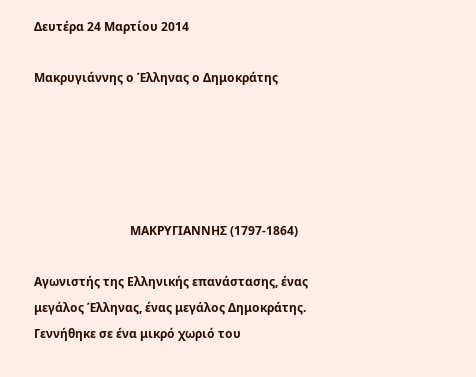Δευτέρα 24 Μαρτίου 2014

Μακρυγιάννης ο Έλληνας ο Δημοκράτης





                                ΜΑΚΡΥΓΙΑΝΝΗΣ (1797-1864)

Αγωνιστής της Ελληνικής επανάστασης, ένας μεγάλος Έλληνας, ένας μεγάλος Δημοκράτης. Γεννήθηκε σε ένα μικρό χωριό του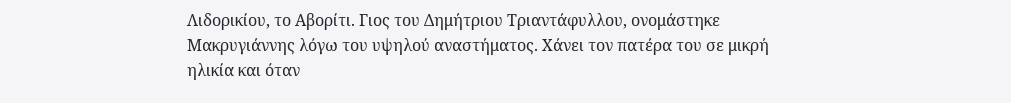Λιδορικίου, το Αβορίτι. Γιος του Δημήτριου Τριαντάφυλλου, ονομάστηκε Μακρυγιάννης λόγω του υψηλού αναστήματος. Χάνει τον πατέρα του σε μικρή ηλικία και όταν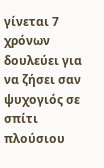γίνεται 7 χρόνων δουλεύει για να ζήσει σαν ψυχογιός σε σπίτι πλούσιου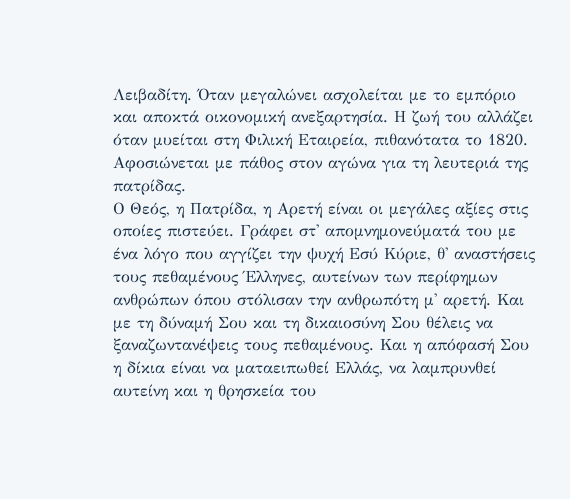Λειβαδίτη. Όταν μεγαλώνει ασχολείται με το εμπόριο και αποκτά οικονομική ανεξαρτησία. Η ζωή του αλλάζει όταν μυείται στη Φιλική Εταιρεία, πιθανότατα το 1820. Αφοσιώνεται με πάθος στον αγώνα για τη λευτεριά της πατρίδας.
Ο Θεός, η Πατρίδα, η Αρετή είναι οι μεγάλες αξίες στις οποίες πιστεύει. Γράφει στ' απομνημονεύματά του με ένα λόγο που αγγίζει την ψυχή Εσύ Κύριε, θ' αναστήσεις τους πεθαμένους Έλληνες, αυτείνων των περίφημων ανθρώπων όπου στόλισαν την ανθρωπότη μ' αρετή. Και με τη δύναμή Σου και τη δικαιοσύνη Σου θέλεις να ξαναζωντανέψεις τους πεθαμένους. Και η απόφασή Σου η δίκια είναι να ματαειπωθεί Ελλάς, να λαμπρυνθεί αυτείνη και η θρησκεία του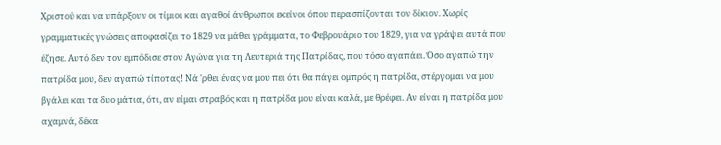Χριστού και να υπάρξουν οι τίμιοι και αγαθοί άνθρωποι εκείνοι όπου περασπίζονται τον δίκιον. Χωρίς γραμματικές γνώσεις αποφασίζει το 1829 να μάθει γράμματα, το Φεβρουάριο του 1829, για να γράψει αυτά που έζησε. Αυτό δεν τον εμπόδισε στον Αγώνα για τη Λευτεριά της Πατρίδας, που τόσο αγαπάει. Όσο αγαπώ την πατρίδα μου, δεν αγαπώ τίποτας! Νά 'ρθει ένας να μου πει ότι θα πάγει ομπρός η πατρίδα, στέργομαι να μου βγάλει και τα δυο μάτια, ότι, αν είμαι στραβός και η πατρίδα μου είναι καλά, με θρέφει. Αν είναι η πατρίδα μου αχαμνά, δέκα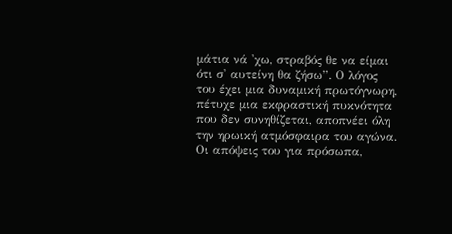μάτια νά 'χω, στραβός θε να είμαι ότι σ' αυτείνη θα ζήσω”. Ο λόγος του έχει μια δυναμική πρωτόγνωρη, πέτυχε μια εκφραστική πυκνότητα που δεν συνηθίζεται, αποπνέει όλη την ηρωική ατμόσφαιρα του αγώνα. Οι απόψεις του για πρόσωπα,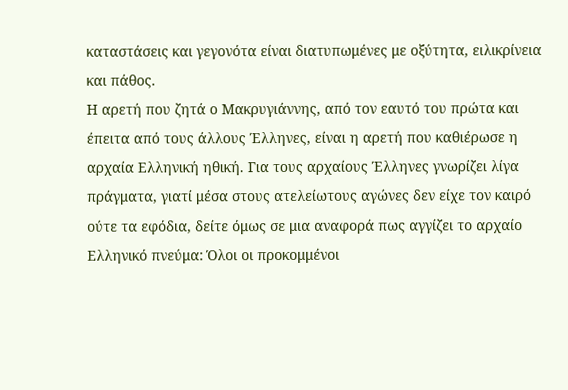καταστάσεις και γεγονότα είναι διατυπωμένες με οξύτητα, ειλικρίνεια και πάθος.
Η αρετή που ζητά ο Μακρυγιάννης, από τον εαυτό του πρώτα και έπειτα από τους άλλους Έλληνες, είναι η αρετή που καθιέρωσε η αρχαία Ελληνική ηθική. Για τους αρχαίους Έλληνες γνωρίζει λίγα πράγματα, γιατί μέσα στους ατελείωτους αγώνες δεν είχε τον καιρό ούτε τα εφόδια, δείτε όμως σε μια αναφορά πως αγγίζει το αρχαίο Ελληνικό πνεύμα: Όλοι οι προκομμένοι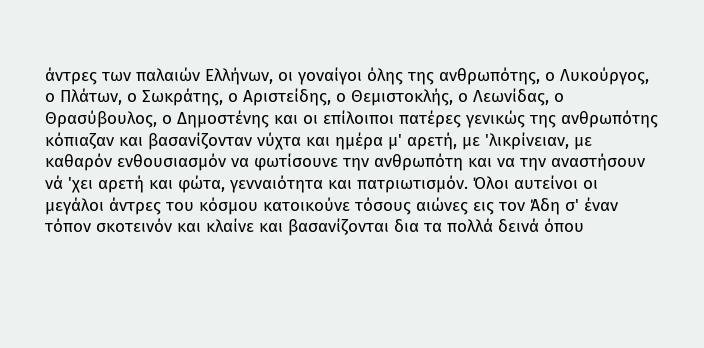άντρες των παλαιών Ελλήνων, οι γοναίγοι όλης της ανθρωπότης, ο Λυκούργος, ο Πλάτων, ο Σωκράτης, ο Αριστείδης, ο Θεμιστοκλής, ο Λεωνίδας, ο Θρασύβουλος, ο Δημοστένης και οι επίλοιποι πατέρες γενικώς της ανθρωπότης κόπιαζαν και βασανίζονταν νύχτα και ημέρα μ' αρετή, με 'λικρίνειαν, με καθαρόν ενθουσιασμόν να φωτίσουνε την ανθρωπότη και να την αναστήσουν νά 'χει αρετή και φώτα, γενναιότητα και πατριωτισμόν. Όλοι αυτείνοι οι μεγάλοι άντρες του κόσμου κατοικούνε τόσους αιώνες εις τον Άδη σ' έναν τόπον σκοτεινόν και κλαίνε και βασανίζονται δια τα πολλά δεινά όπου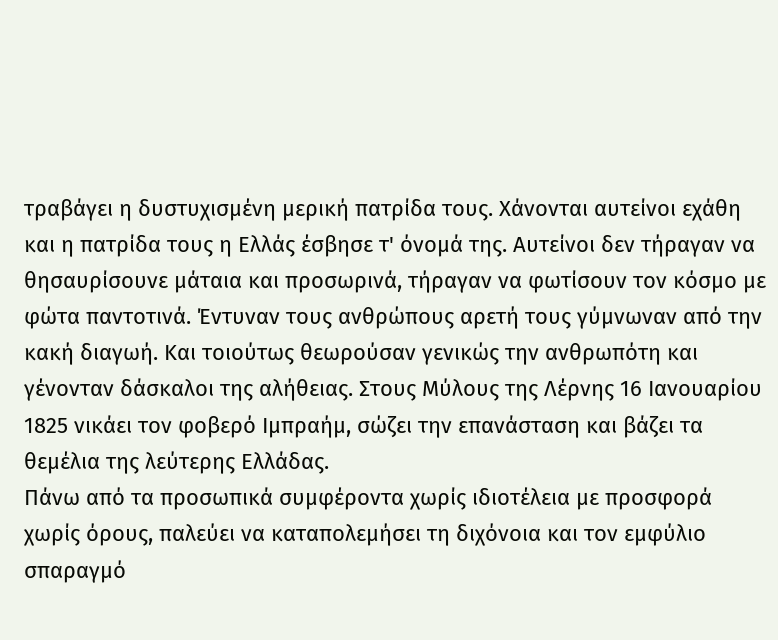τραβάγει η δυστυχισμένη μερική πατρίδα τους. Χάνονται αυτείνοι εχάθη και η πατρίδα τους η Ελλάς έσβησε τ' όνομά της. Αυτείνοι δεν τήραγαν να θησαυρίσουνε μάταια και προσωρινά, τήραγαν να φωτίσουν τον κόσμο με φώτα παντοτινά. Έντυναν τους ανθρώπους αρετή τους γύμνωναν από την κακή διαγωή. Και τοιούτως θεωρούσαν γενικώς την ανθρωπότη και γένονταν δάσκαλοι της αλήθειας. Στους Μύλους της Λέρνης 16 Ιανουαρίου 1825 νικάει τον φοβερό Ιμπραήμ, σώζει την επανάσταση και βάζει τα θεμέλια της λεύτερης Ελλάδας.
Πάνω από τα προσωπικά συμφέροντα χωρίς ιδιοτέλεια με προσφορά χωρίς όρους, παλεύει να καταπολεμήσει τη διχόνοια και τον εμφύλιο σπαραγμό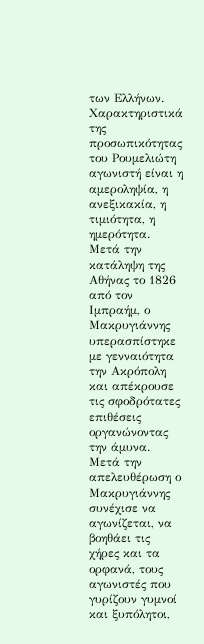των Ελλήνων. Χαρακτηριστικά της προσωπικότητας του Ρουμελιώτη αγωνιστή είναι η αμεροληψία, η ανεξικακία, η τιμιότητα, η ημερότητα. Μετά την κατάληψη της Αθήνας το 1826 από τον Ιμπραήμ, ο Μακρυγιάννης υπερασπίστηκε με γενναιότητα την Ακρόπολη και απέκρουσε τις σφοδρότατες επιθέσεις οργανώνοντας την άμυνα.
Μετά την απελευθέρωση ο Μακρυγιάννης συνέχισε να αγωνίζεται, να βοηθάει τις χήρες και τα ορφανά, τους αγωνιστές που γυρίζουν γυμνοί και ξυπόλητοι,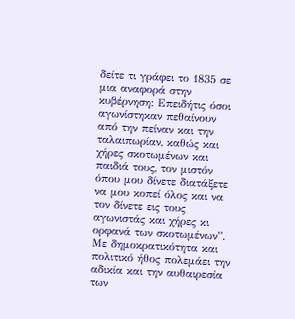δείτε τι γράφει το 1835 σε μια αναφορά στην κυβέρνηση: Επειδήτις όσοι αγωνίστηκαν πεθαίνουν από την πείναν και την ταλαιπωρίαν, καθώς και χήρες σκοτωμένων και παιδιά τους, τον μιστόν όπου μου δίνετε διατάξετε να μου κοπεί όλος και να τον δίνετε εις τους αγωνιστάς και χήρες κι ορφανά των σκοτωμένων”. Με δημοκρατικότητα και πολιτικό ήθος πολεμάει την αδικία και την αυθαιρεσία των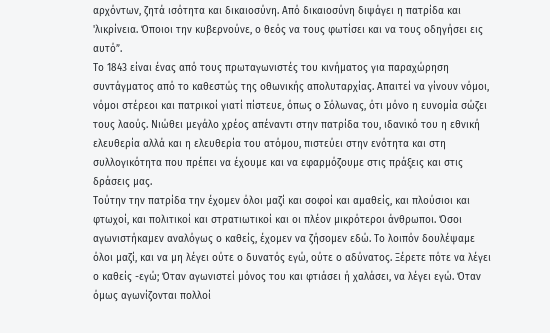αρχόντων, ζητά ισότητα και δικαιοσύνη. Από δικαιοσύνη διψάγει η πατρίδα και 'λικρίνεια. Όποιοι την κυβερνούνε, ο θεός να τους φωτίσει και να τους οδηγήσει εις αυτό”.
Το 1843 είναι ένας από τους πρωταγωνιστές του κινήματος για παραχώρηση συντάγματος από το καθεστώς της οθωνικής απολυταρχίας. Απαιτεί να γίνουν νόμοι, νόμοι στέρεοι και πατρικοί γιατί πίστευε, όπως ο Σόλωνας, ότι μόνο η ευνομία σώζει τους λαούς. Νιώθει μεγάλο χρέος απέναντι στην πατρίδα του, ιδανικό του η εθνική ελευθερία αλλά και η ελευθερία του ατόμου, πιστεύει στην ενότητα και στη συλλογικότητα που πρέπει να έχουμε και να εφαρμόζουμε στις πράξεις και στις δράσεις μας.
Τούτην την πατρίδα την έχομεν όλοι μαζί και σοφοί και αμαθείς, και πλούσιοι και φτωχοί, και πολιτικοί και στρατιωτικοί και οι πλέον μικρότεροι άνθρωποι. Όσοι αγωνιστήκαμεν αναλόγως ο καθείς, έχομεν να ζήσομεν εδώ. Το λοιπόν δουλέψαμε όλοι μαζί, και να μη λέγει ούτε ο δυνατός εγώ, ούτε ο αδύνατος. Ξέρετε πότε να λέγει ο καθείς -εγώ; Όταν αγωνιστεί μόνος του και φτιάσει ή χαλάσει, να λέγει εγώ. Όταν όμως αγωνίζονται πολλοί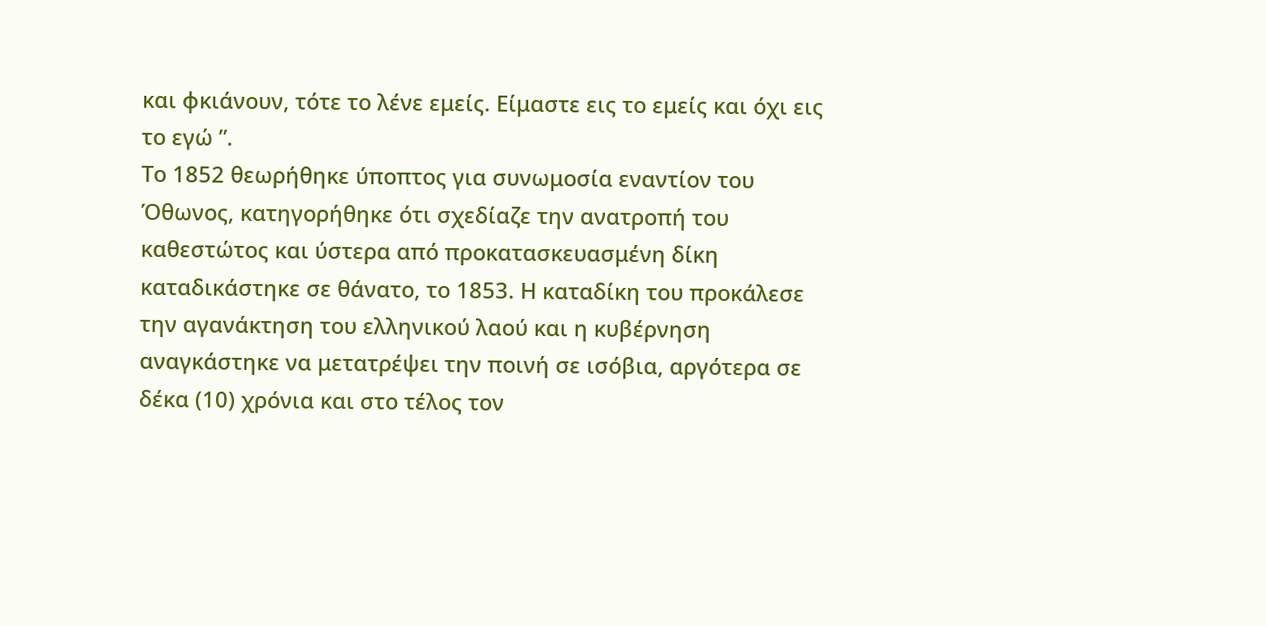και φκιάνουν, τότε το λένε εμείς. Είμαστε εις το εμείς και όχι εις το εγώ ”.
Το 1852 θεωρήθηκε ύποπτος για συνωμοσία εναντίον του Όθωνος, κατηγορήθηκε ότι σχεδίαζε την ανατροπή του καθεστώτος και ύστερα από προκατασκευασμένη δίκη καταδικάστηκε σε θάνατο, το 1853. Η καταδίκη του προκάλεσε την αγανάκτηση του ελληνικού λαού και η κυβέρνηση αναγκάστηκε να μετατρέψει την ποινή σε ισόβια, αργότερα σε δέκα (10) χρόνια και στο τέλος τον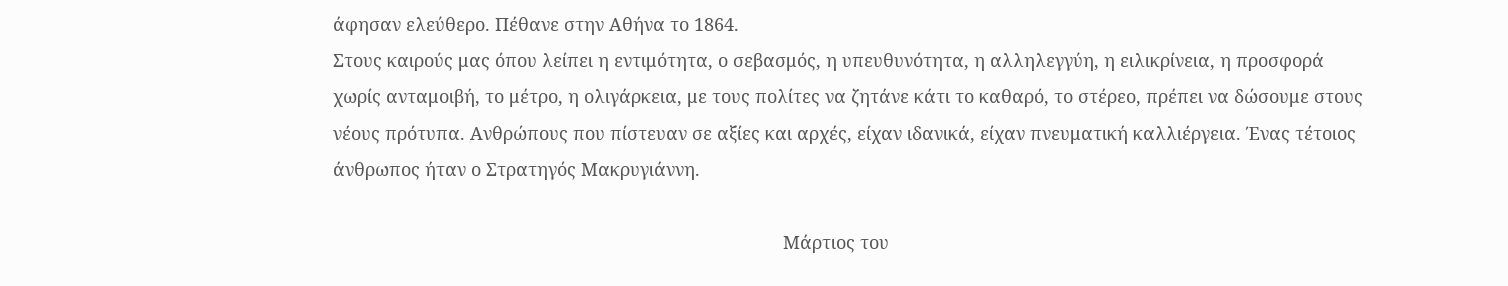άφησαν ελεύθερο. Πέθανε στην Αθήνα το 1864.
Στους καιρούς μας όπου λείπει η εντιμότητα, ο σεβασμός, η υπευθυνότητα, η αλληλεγγύη, η ειλικρίνεια, η προσφορά χωρίς ανταμοιβή, το μέτρο, η ολιγάρκεια, με τους πολίτες να ζητάνε κάτι το καθαρό, το στέρεο, πρέπει να δώσουμε στους νέους πρότυπα. Ανθρώπους που πίστευαν σε αξίες και αρχές, είχαν ιδανικά, είχαν πνευματική καλλιέργεια. Ένας τέτοιος άνθρωπος ήταν ο Στρατηγός Μακρυγιάννη.

                                                                                          Μάρτιος του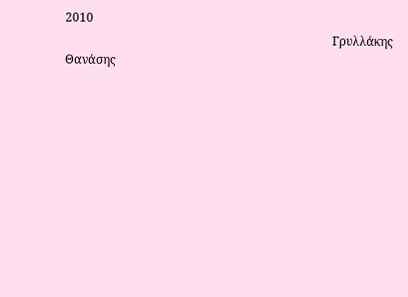2010
                                                                                         Γρυλλάκης  Θανάσης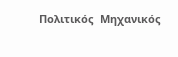Πολιτικός  Μηχανικός